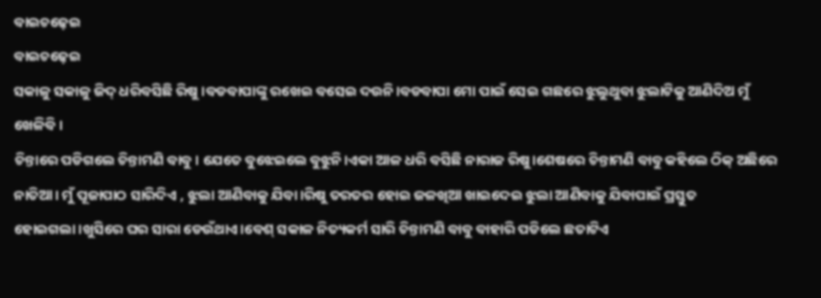ବାଇଚଢ଼େଇ
ବାଇଚଢ଼େଇ
ସକାଳୁ ସକାଳୁ ଜିଦ୍ ଧରିବସିଛି ରିଷୁ ।ବଡବାପାଙ୍କୁ ରଖେଇ ବସେଇ ଦଉନି।ବଡବାପା ମୋ ପାଇଁ ସେଇ ଗଛରେ ଝୁଲୁଥୁବା ଝୁଲାଟିକୁ ଆଣିଦିଅ ମୁଁ ଖେଳିବି।
ଚିନ୍ତାରେ ପଡିଗଲେ ଚିନ୍ତାମଣି ବାବୁ। ଯେତେ ବୁଝେଇଲେ ବୁଝୁନି।ଏକା ଆଳ ଧରି ବସିଛି ନାରାଜ ରିଷୁ।ଶେଷରେ ଚିନ୍ତାମଣି ବାବୁ କହିଲେ ଠିକ୍ ଅଛିରେ ନାତିଆ। ମୁଁ ପୂଜାପାଠ ସାରିଦିଏ , ଝୁଲା ଆଣିବାକୁ ଯିବା।ରିଷୁ ତରତର ହୋଇ ଜଳଖିଆ ଖାଇଦେଇ ଝୁଲା ଆଣିବାକୁ ଯିବାପାଇଁ ପ୍ରସ୍ତୁତ ହୋଇଗଲା।ଖୁସିରେ ଘର ସାରା ଡେଉଁଥାଏ।ବେଶ୍ ସକାଳ ନିତ୍ୟକର୍ମ ସାରି ଚିନ୍ତାମଣି ବାବୁ ବାହାରି ପଡିଲେ ଛତାଟିଏ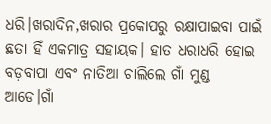ଧରି।ଖରାଦିନ,ଖରାର ପ୍ରକୋପରୁ ରକ୍ଷାପାଇବା ପାଇଁ ଛତା ହିଁ ଏକମାତ୍ର ସହାୟକ। ହାତ ଧରାଧରି ହୋଇ ବଡ଼ବାପା ଏବଂ ନାତିଆ ଚାଲିଲେ ଗାଁ ମୁଣ୍ଡ ଆଡେ।ଗାଁ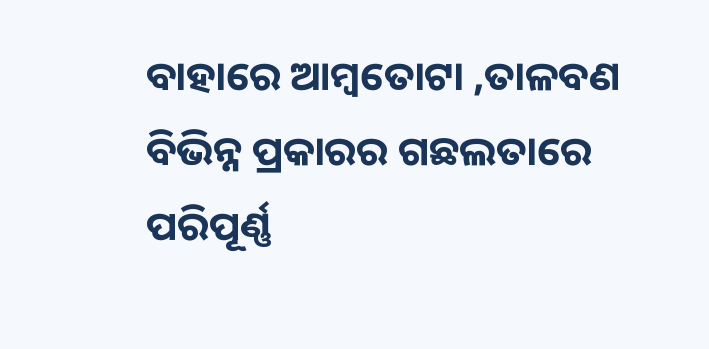ବାହାରେ ଆମ୍ବତୋଟା ,ତାଳବଣ ବିଭିନ୍ନ ପ୍ରକାରର ଗଛଲତାରେ ପରିପୂର୍ଣ୍ଣ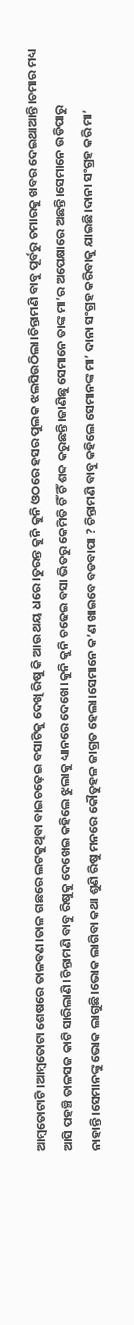ଆମ୍ବତୋଟାଟି।ଆମ୍ବତୋଟା ଶେଷରେ ତାଳବଣ।ତାଳ ଗଛରେ ଲଟକୁଥିବା ବାଇଚଢ଼େଇ ବସାଟିକୁ ଦେଖି ରିଷୁ କି ଆଉ ଥୟ ଧରେ।ତୁରନ୍ତ କୁନି କୁନି ଓଠରେ ହସର ପୁଲକ ଝଲସିଉଠିଲା।ଚିନ୍ତାମଣି ବାବୁ ପୂର୍ବରୁ ଚମାରକୁ ଖବର ଦେଇଥାଆନ୍ତି।ଚମାର ମଧ୍ୟ ଆସି ପହଞ୍ଚି ତାଳସଜ କାଟି ସାରିଲାଣି।ଚିନ୍ତାମଣି ବାବୁ ରିଷୁକୁ ଦେଖେଇ କହିଲେ ଝୁଲାକୁ ଧ୍ୟାନରେ ଦେଖେ।କୁନି କୁନି ଚଢେଇ ବସା ଭିତରୁ କେମିତି ଚିଁ ଚିଁ ଶବ୍ଦ କରୁଛନ୍ତି।ଜାଣିଛୁ ସେମାନେ ତାଙ୍କ ମା’ର ଅପେକ୍ଷାରେ ଅଛନ୍ତି।ସେମାନେ ଉଡିପାରୁ ନାହାନ୍ତି।ସେମାନଙ୍କୁ ଭୋକ ଲାଗୁଛି।ଭୋକ ଲାଗିବା କଥା ଶୁଣି ରିଷୁ ମନରେ କୌତୁହଳ ଜାଗ୍ରତ ହେଲା।ସେମାନେ କ’ଣ ଖାଇବେ ବଡବାପା ? ଚିନ୍ତାମଣି ବାବୁ କହିଲେ ସେମାନଙ୍କ ମା’ ଦାନା ସଂଗ୍ରହ କରିବାକୁ ଯାଇଛି।ଦାନା ସଂଗ୍ରହ କରି ମା’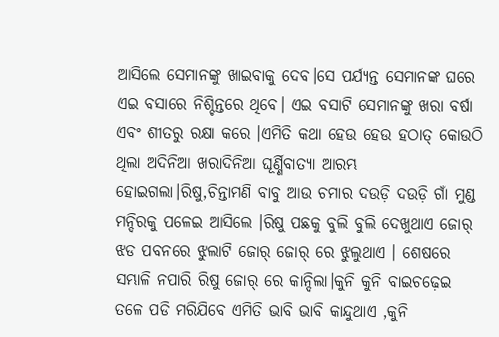ଆସିଲେ ସେମାନଙ୍କୁ ଖାଇବାକୁ ଦେବ।ସେ ପର୍ଯ୍ଯନ୍ତ ସେମାନଙ୍କ ଘରେ ଏଇ ବସାରେ ନିଶ୍ଚିନ୍ତରେ ଥିବେ। ଏଇ ବସାଟି ସେମାନଙ୍କୁ ଖରା ବର୍ଷା ଏବଂ ଶୀତରୁ ରକ୍ଷା କରେ ।ଏମିତି କଥା ହେଉ ହେଉ ହଠାତ୍ କୋଉଠି ଥିଲା ଅଦିନିଆ ଖରାଦିନିଆ ଘୂର୍ଣ୍ଣିବାତ୍ୟା ଆରମ୍ଭ ହୋଇଗଲା।ରିଷୁ,ଚିନ୍ତାମଣି ବାବୁ ଆଉ ଚମାର ଦଉଡ଼ି ଦଉଡ଼ି ଗାଁ ମୁଣ୍ଡ ମନ୍ଦିରକୁ ପଳେଇ ଆସିଲେ ।ରିଷୁ ପଛକୁ ବୁଲି ବୁଲି ଦେଖୁଥାଏ ଜୋର୍ ଝଡ ପବନରେ ଝୁଲାଟି ଜୋର୍ ଜୋର୍ ରେ ଝୁଲୁଥାଏ । ଶେଷରେ ସମ୍ଭାଳି ନପାରି ରିଷୁ ଜୋର୍ ରେ କାନ୍ଦିଲା।କୁନି କୁନି ବାଇଚଢ଼େଇ ତଳେ ପଡି ମରିଯିବେ ଏମିତି ଭାବି ଭାବି କାନ୍ଦୁଥାଏ ,କୁନି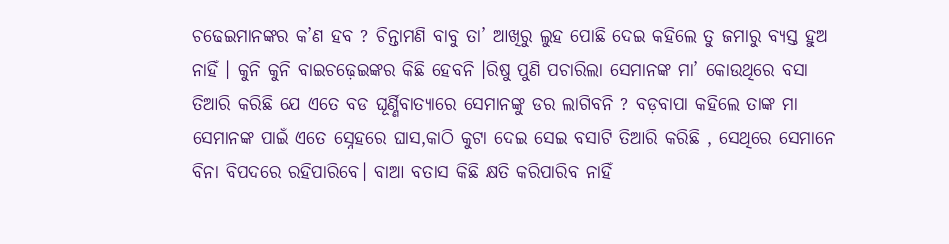ଚଢେଇମାନଙ୍କର କ’ଣ ହବ ? ଚିନ୍ତାମଣି ବାବୁ ତା’ ଆଖିରୁ ଲୁହ ପୋଛି ଦେଇ କହିଲେ ତୁ ଜମାରୁ ବ୍ୟସ୍ତ ହୁଅ ନାହିଁ । କୁନି କୁନି ବାଇଚଢ଼େଇଙ୍କର କିଛି ହେବନି ।ରିଷୁ ପୁଣି ପଚାରିଲା ସେମାନଙ୍କ ମା’ କୋଉଥିରେ ବସା ତିଆରି କରିଛି ଯେ ଏତେ ବଡ ଘୂର୍ଣ୍ଣିବାତ୍ୟାରେ ସେମାନଙ୍କୁ ଡର ଲାଗିବନି ? ବଡ଼ବାପା କହିଲେ ତାଙ୍କ ମା ସେମାନଙ୍କ ପାଇଁ ଏତେ ସ୍ନେହରେ ଘାସ,କାଠି କୁଟା ଦେଇ ସେଇ ବସାଟି ତିଆରି କରିଛି , ସେଥିରେ ସେମାନେ ବିନା ବିପଦରେ ରହିପାରିବେ। ବାଆ ବତାସ କିଛି କ୍ଷତି କରିପାରିବ ନାହିଁ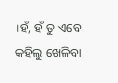।ହଁ, ହଁ ତୁ ଏବେ କହିଲୁ ଖେଳିବା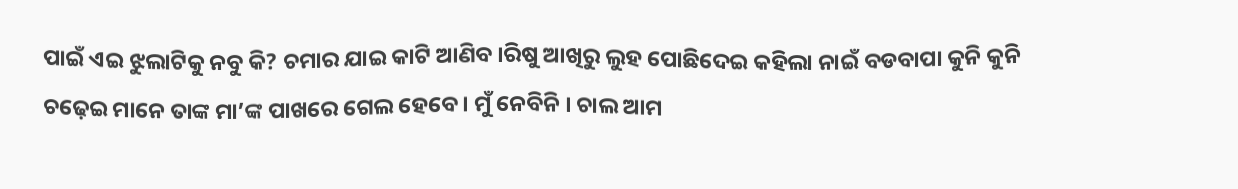ପାଇଁ ଏଇ ଝୁଲାଟିକୁ ନବୁ କି? ଚମାର ଯାଇ କାଟି ଆଣିବ ।ରିଷୁ ଆଖିରୁ ଲୁହ ପୋଛିଦେଇ କହିଲା ନାଇଁ ବଡବାପା କୁନି କୁନି ଚଢ଼େଇ ମାନେ ତାଙ୍କ ମା’ଙ୍କ ପାଖରେ ଗେଲ ହେବେ । ମୁଁ ନେବିନି । ଚାଲ ଆମ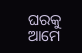ଘରକୁ ଆମେ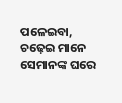ପଳେଇବା, ଚଢ଼େଇ ମାନେ ସେମାନଙ୍କ ଘରେ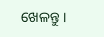ଖେଳନ୍ତୁ ।